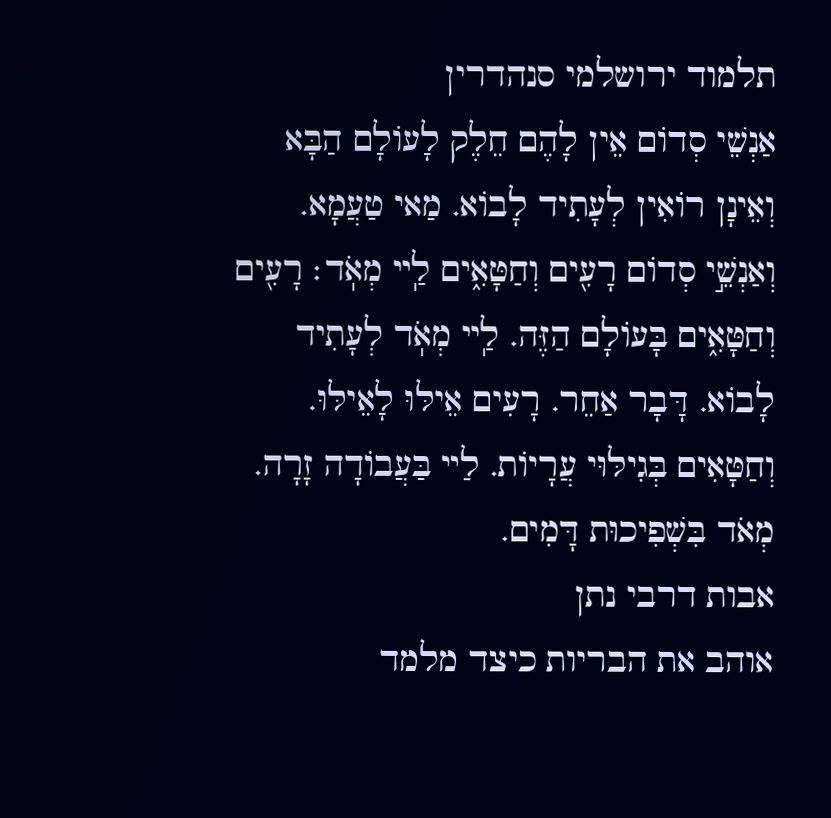תלמוד ירושלמי סנהדרין
אַנְשֵׁי סְדוֹם אֵין לָהֶם חֵלֶק לָעוֹלָם הַבָּא וְאֵינָן רוֹאִין לְעָתִיד לָבוֹא. מַאי טַעֲמָא. וְאַנְשֵׁ֣י סְדוֹם רָעִ֖ים וְחַטָּאִ֑ים לַֽײ מְאֹֽד׃ רָעִ֖ים וְחַטָּאִ֑ים בָּעוֹלָם הַזֶּה. לַֽײ מְאֹֽד לְעָתִיד לָבוֹא. דָּבָר אַחֵר. רָעִים אֵילּוּ לָאֵילּוּ. וְחַטָּאִים בְּגִילּוּי עֲרָיוֹת. לַײ בַּעֲבוֹדָה זָרָה. מְאֹד בִּשְׁפִיכוּת דָּמִים.
אבות דרבי נתן
אוהב את הבריות כיצד מלמד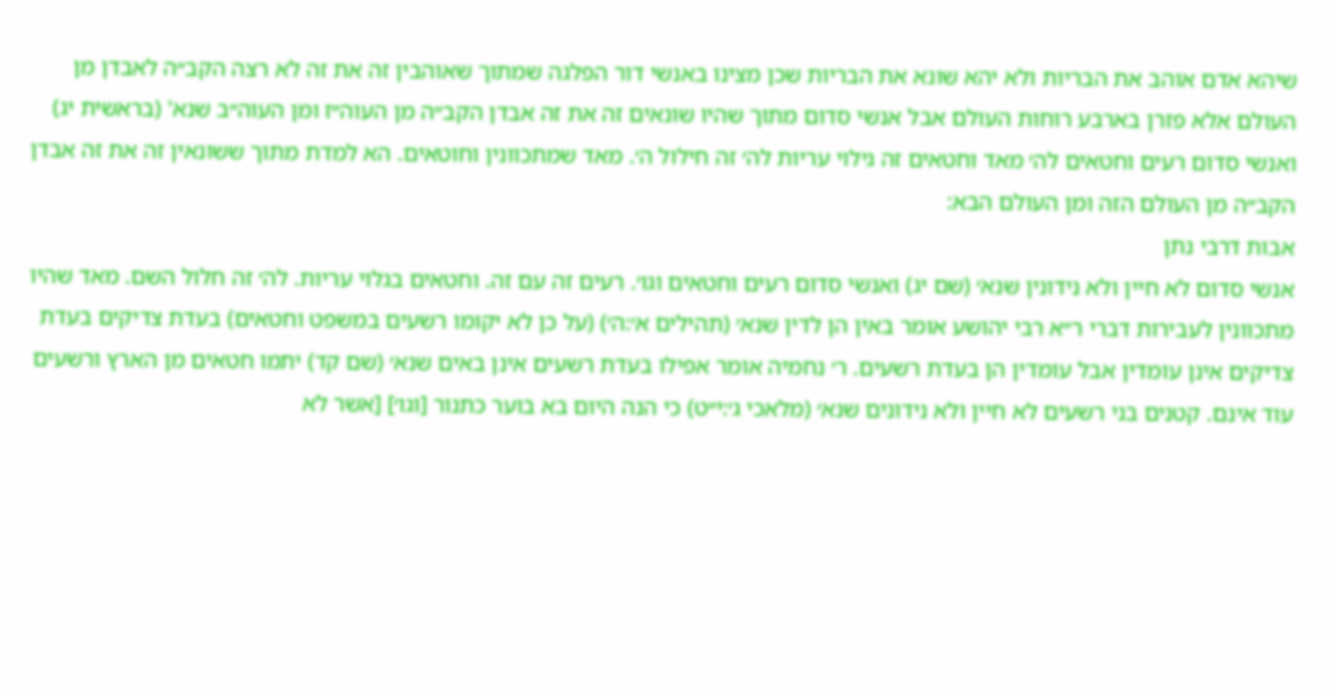שיהא אדם אוהב את הבריות ולא יהא שונא את הבריות שכן מצינו באנשי דור הפלגה שמתוך שאוהבין זה את זה לא רצה הקב״ה לאבדן מן העולם אלא פזרן בארבע רוחות העולם אבל אנשי סדום מתוך שהיו שונאים זה את זה אבדן הקב״ה מן העוה״ז ומן העוה״ב שנא' (בראשית יג) ואנשי סדום רעים וחטאים לה׳ מאד וחטאים זה גילוי עריות לה׳ זה חילול ה׳. מאד שמתכוונין וחוטאים. הא למדת מתוך ששונאין זה את זה אבדן הקב״ה מן העולם הזה ומן העולם הבא:
אבות דרבי נתן
אנשי סדום לא חיין ולא נידונין שנא׳ (שם יג) ואנשי סדום רעים וחטאים וגו׳. רעים זה עם זה. וחטאים בגלוי עריות. לה׳ זה חלול השם. מאד שהיו מתכוונין לעבירות דברי ר״א רבי יהושע אומר באין הן לדין שנא׳ (תהילים א׳:ה׳) (על כן לא יקומו רשעים במשפט וחטאים) בעדת צדיקים בעדת צדיקים אינן עומדין אבל עומדין הן בעדת רשעים. ר׳ נחמיה אומר אפילו בעדת רשעים אינן באים שנא׳ (שם קד) יתמו חטאים מן הארץ ורשעים עוד אינם. קטנים בני רשעים לא חיין ולא נידונים שנא׳ (מלאכי ג׳:י״ט) כי הנה היום בא בוער כתנור [וגו׳] [אשר לא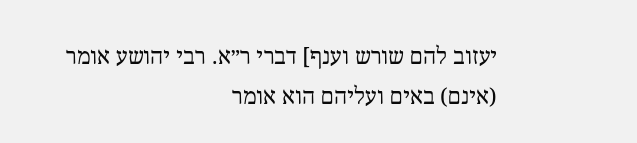יעזוב להם שורש וענף] דברי ר״א. רבי יהושע אומר (אינם) באים ועליהם הוא אומר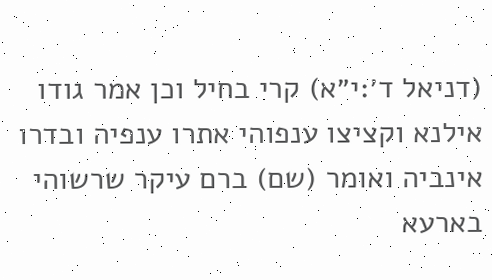(דניאל ד׳:י״א) קרי בחיל וכן אמר גודו אילנא וקציצו ענפוהי אתרו ענפיה ובדרו אינביה ואומר (שם) ברם עיקר שרשוהי בארעא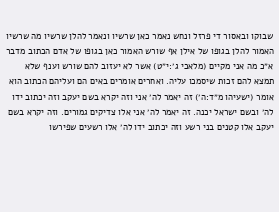שבוקו ובאסור די פרזל ונחש נאמר כאן שרשיו ונאמר להלן שרשיו מה שרשיו האמור להלן בגופו של אילן אף שורש האמור כאן בגופו של אדם הכתוב מדבר א״כ מה אני מקיים (מלאכי ג׳:י״ט) אשר לא יעזוב להם שורש וענף שלא תמצא להם זכות שיסמכו עליה. ואחרים אומרים באים הם ועליהם הכתוב הוא אומר (ישעיהו מ״ד:ה׳) זה יאמר לה׳ אני וזה יקרא בשם יעקב וזה יכתוב ידו לה׳ ובשם ישראל יכנה. זה יאמר לה׳ אני אלו צדיקים גמורים. וזה יקרא בשם יעקב אלו קטנים בני רשע וזה יכתוב ידו לה׳ אלו רשעים שפירשו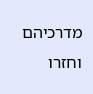מדרכיהם וחזרו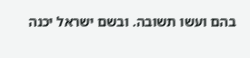בהם ועשו תשובה. ובשם ישראל יכנה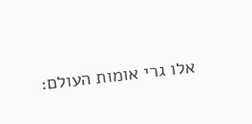אלו גרי אומות העולם: